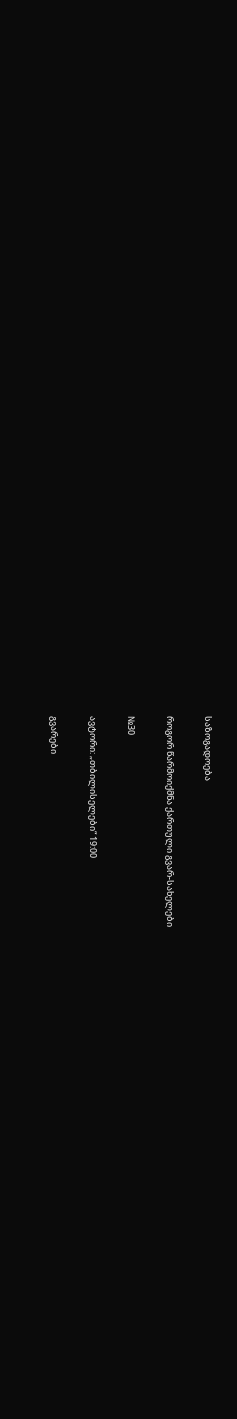საზოგადოება

როგორ წარმოიქმნა ქართული გვარ-სახელები

№30

ავტორი: „თბილისელები“ 19:00

გვარები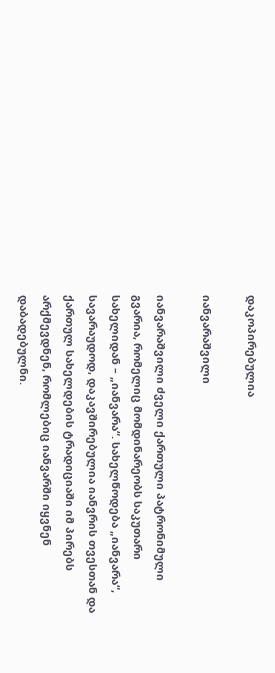დაკოპირებულია

იანვარაშვილი

იანვარაშვილი ძველი ქართული პატრონიმული გვარია, რომელიც მომდინარეობს საკუთარი სახელიდან – „იანვარა“. სახელწოდება „იანვარა“, სავარაუდოდ, დაკავშირებულია იანვრის თვესთან და ქართულ სახელდების ტრადიციაში იმ პირებს არქმევდნენ, რომლებიც იანვარში იყვნენ დაბადებულნი.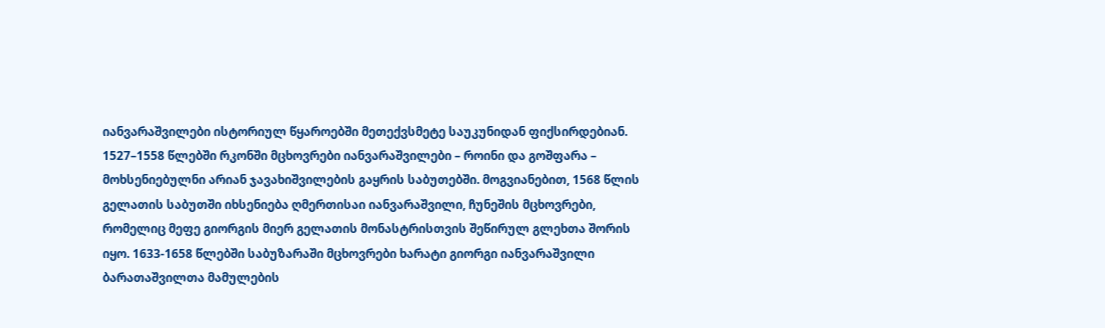იანვარაშვილები ისტორიულ წყაროებში მეთექვსმეტე საუკუნიდან ფიქსირდებიან. 1527–1558 წლებში რკონში მცხოვრები იანვარაშვილები – როინი და გოშფარა – მოხსენიებულნი არიან ჯავახიშვილების გაყრის საბუთებში. მოგვიანებით, 1568 წლის გელათის საბუთში იხსენიება ღმერთისაი იანვარაშვილი, ჩუნეშის მცხოვრები, რომელიც მეფე გიორგის მიერ გელათის მონასტრისთვის შეწირულ გლეხთა შორის იყო. 1633-1658 წლებში საბუზარაში მცხოვრები ხარატი გიორგი იანვარაშვილი ბარათაშვილთა მამულების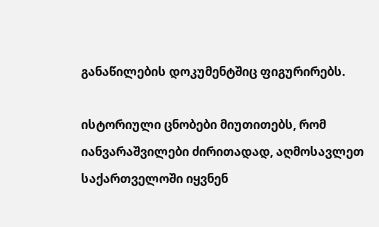განაწილების დოკუმენტშიც ფიგურირებს.

ისტორიული ცნობები მიუთითებს, რომ იანვარაშვილები ძირითადად, აღმოსავლეთ საქართველოში იყვნენ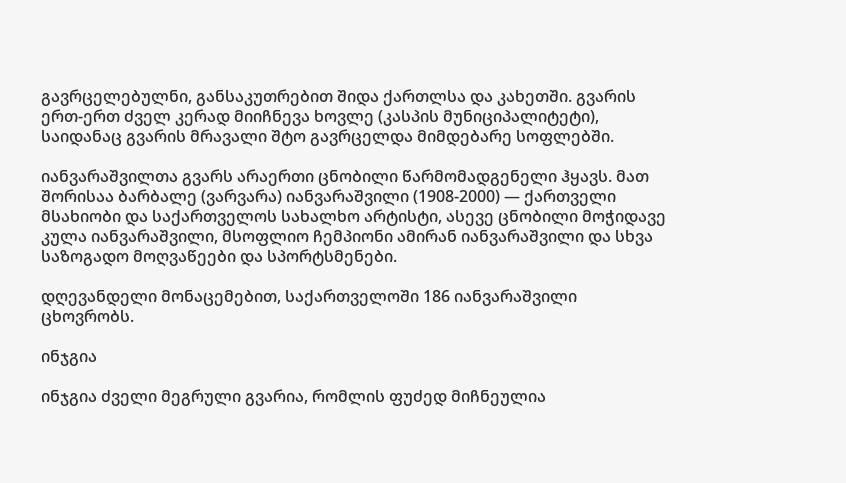გავრცელებულნი, განსაკუთრებით შიდა ქართლსა და კახეთში. გვარის ერთ-ერთ ძველ კერად მიიჩნევა ხოვლე (კასპის მუნიციპალიტეტი), საიდანაც გვარის მრავალი შტო გავრცელდა მიმდებარე სოფლებში.

იანვარაშვილთა გვარს არაერთი ცნობილი წარმომადგენელი ჰყავს. მათ შორისაა ბარბალე (ვარვარა) იანვარაშვილი (1908-2000) — ქართველი მსახიობი და საქართველოს სახალხო არტისტი, ასევე ცნობილი მოჭიდავე კულა იანვარაშვილი, მსოფლიო ჩემპიონი ამირან იანვარაშვილი და სხვა საზოგადო მოღვაწეები და სპორტსმენები.

დღევანდელი მონაცემებით, საქართველოში 186 იანვარაშვილი ცხოვრობს.

ინჯგია

ინჯგია ძველი მეგრული გვარია, რომლის ფუძედ მიჩნეულია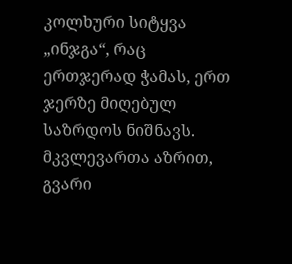კოლხური სიტყვა „ინჯგა“, რაც ერთჯერად ჭამას, ერთ ჯერზე მიღებულ საზრდოს ნიშნავს. მკვლევართა აზრით, გვარი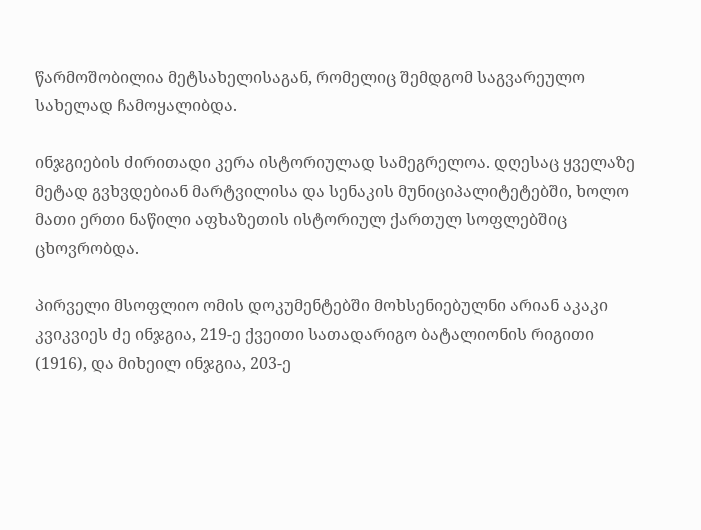წარმოშობილია მეტსახელისაგან, რომელიც შემდგომ საგვარეულო სახელად ჩამოყალიბდა.

ინჯგიების ძირითადი კერა ისტორიულად სამეგრელოა. დღესაც ყველაზე მეტად გვხვდებიან მარტვილისა და სენაკის მუნიციპალიტეტებში, ხოლო მათი ერთი ნაწილი აფხაზეთის ისტორიულ ქართულ სოფლებშიც ცხოვრობდა.

პირველი მსოფლიო ომის დოკუმენტებში მოხსენიებულნი არიან აკაკი კვიკვიეს ძე ინჯგია, 219-ე ქვეითი სათადარიგო ბატალიონის რიგითი (1916), და მიხეილ ინჯგია, 203-ე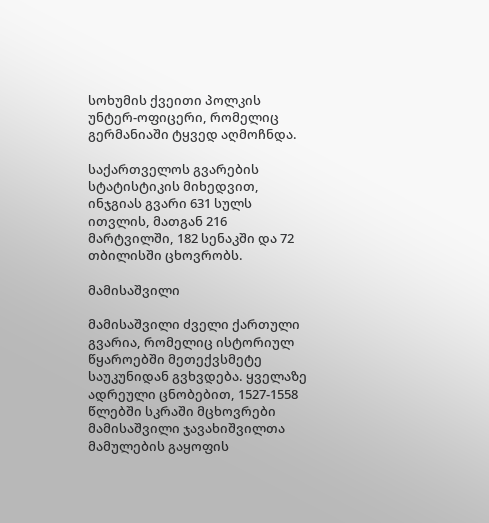სოხუმის ქვეითი პოლკის უნტერ-ოფიცერი, რომელიც გერმანიაში ტყვედ აღმოჩნდა.

საქართველოს გვარების სტატისტიკის მიხედვით, ინჯგიას გვარი 631 სულს ითვლის, მათგან 216 მარტვილში, 182 სენაკში და 72 თბილისში ცხოვრობს.

მამისაშვილი

მამისაშვილი ძველი ქართული გვარია, რომელიც ისტორიულ წყაროებში მეთექვსმეტე საუკუნიდან გვხვდება. ყველაზე ადრეული ცნობებით, 1527-1558 წლებში სკრაში მცხოვრები მამისაშვილი ჯავახიშვილთა მამულების გაყოფის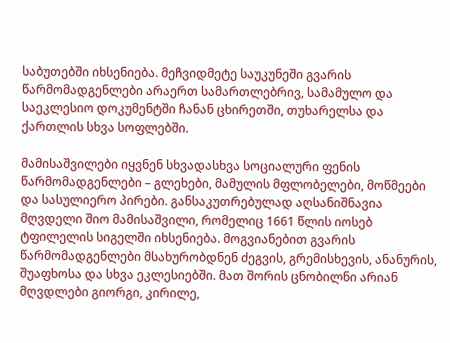საბუთებში იხსენიება. მეჩვიდმეტე საუკუნეში გვარის წარმომადგენლები არაერთ სამართლებრივ, სამამულო და საეკლესიო დოკუმენტში ჩანან ცხირეთში, თუხარელსა და ქართლის სხვა სოფლებში.

მამისაშვილები იყვნენ სხვადასხვა სოციალური ფენის წარმომადგენლები – გლეხები, მამულის მფლობელები, მოწმეები და სასულიერო პირები. განსაკუთრებულად აღსანიშნავია მღვდელი შიო მამისაშვილი, რომელიც 1661 წლის იოსებ ტფილელის სიგელში იხსენიება. მოგვიანებით გვარის წარმომადგენლები მსახურობდნენ ძეგვის, გრემისხევის, ანანურის, შუაფხოსა და სხვა ეკლესიებში. მათ შორის ცნობილნი არიან მღვდლები გიორგი, კირილე,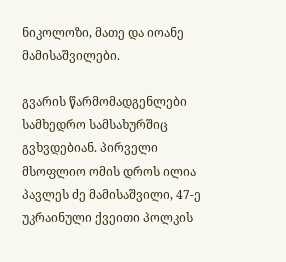ნიკოლოზი, მათე და იოანე მამისაშვილები.

გვარის წარმომადგენლები სამხედრო სამსახურშიც გვხვდებიან. პირველი მსოფლიო ომის დროს ილია პავლეს ძე მამისაშვილი, 47-ე უკრაინული ქვეითი პოლკის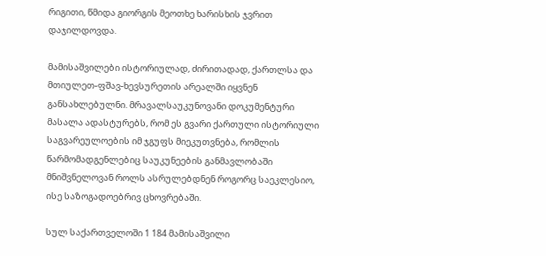რიგითი, წმიდა გიორგის მეოთხე ხარისხის ჯვრით დაჯილდოვდა.

მამისაშვილები ისტორიულად, ძირითადად, ქართლსა და მთიულეთ-ფშავ-ხევსურეთის არეალში იყვნენ განსახლებულნი. მრავალსაუკუნოვანი დოკუმენტური მასალა ადასტურებს, რომ ეს გვარი ქართული ისტორიული საგვარეულოების იმ ჯგუფს მიეკუთვნება, რომლის წარმომადგენლებიც საუკუნეების განმავლობაში მნიშვნელოვან როლს ასრულებდნენ როგორც საეკლესიო, ისე საზოგადოებრივ ცხოვრებაში.

სულ საქართველოში 1 184 მამისაშვილი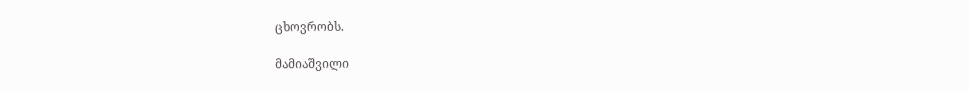ცხოვრობს.

მამიაშვილი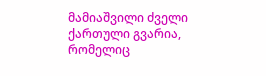მამიაშვილი ძველი ქართული გვარია, რომელიც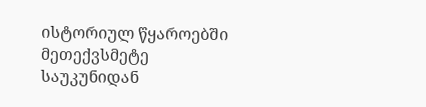ისტორიულ წყაროებში მეთექვსმეტე საუკუნიდან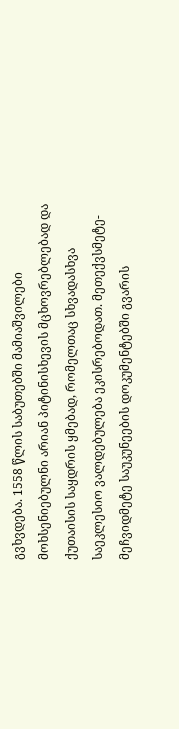გვხვდება. 1558 წლის საბუთებში მამიაშვილები მოხსენიებულნი არიან პიტინისხევის მცხოვრებლებად და ქუთაისის საყდრის ყმებად, რომელთაც სხვადასხვა საეკლესიო ვალდებულება ეკისრებოდათ. მეთექვსმეტე-მეჩვიდმეტე საუკუნეების დოკუმენტებში გვარის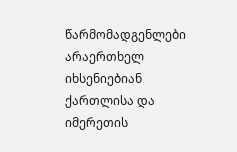წარმომადგენლები არაერთხელ იხსენიებიან ქართლისა და იმერეთის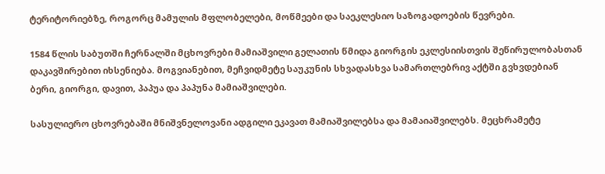ტერიტორიებზე, როგორც მამულის მფლობელები, მოწმეები და საეკლესიო საზოგადოების წევრები.

1584 წლის საბუთში ჩერნალში მცხოვრები მამიაშვილი გელათის წმიდა გიორგის ეკლესიისთვის შეწირულობასთან დაკავშირებით იხსენიება. მოგვიანებით, მეჩვიდმეტე საუკუნის სხვადასხვა სამართლებრივ აქტში გვხვდებიან ბერი, გიორგი, დავით, პაპუა და პაპუნა მამიაშვილები.

სასულიერო ცხოვრებაში მნიშვნელოვანი ადგილი ეკავათ მამიაშვილებსა და მამაიაშვილებს. მეცხრამეტე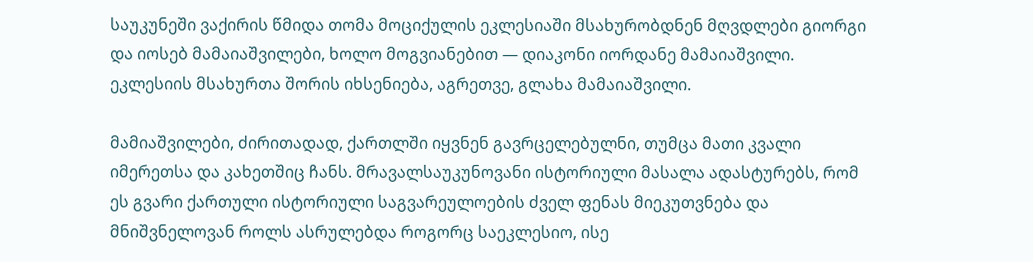საუკუნეში ვაქირის წმიდა თომა მოციქულის ეკლესიაში მსახურობდნენ მღვდლები გიორგი და იოსებ მამაიაშვილები, ხოლო მოგვიანებით — დიაკონი იორდანე მამაიაშვილი. ეკლესიის მსახურთა შორის იხსენიება, აგრეთვე, გლახა მამაიაშვილი.

მამიაშვილები, ძირითადად, ქართლში იყვნენ გავრცელებულნი, თუმცა მათი კვალი იმერეთსა და კახეთშიც ჩანს. მრავალსაუკუნოვანი ისტორიული მასალა ადასტურებს, რომ ეს გვარი ქართული ისტორიული საგვარეულოების ძველ ფენას მიეკუთვნება და მნიშვნელოვან როლს ასრულებდა როგორც საეკლესიო, ისე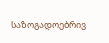საზოგადოებრივ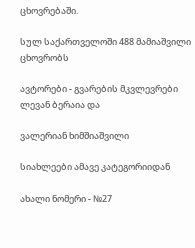ცხოვრებაში.

სულ საქართველოში 488 მამიაშვილი ცხოვრობს

ავტორები - გვარების მკვლევრები ლევან ბერაია და

ვალერიან ხიმშიაშვილი

სიახლეები ამავე კატეგორიიდან

ახალი ნომერი - №27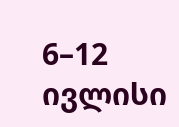6–12 ივლისი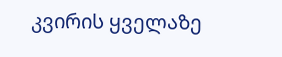კვირის ყველაზე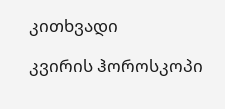კითხვადი

კვირის ჰოროსკოპი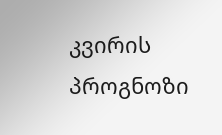კვირის პროგნოზი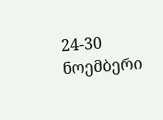24-30 ნოემბერი